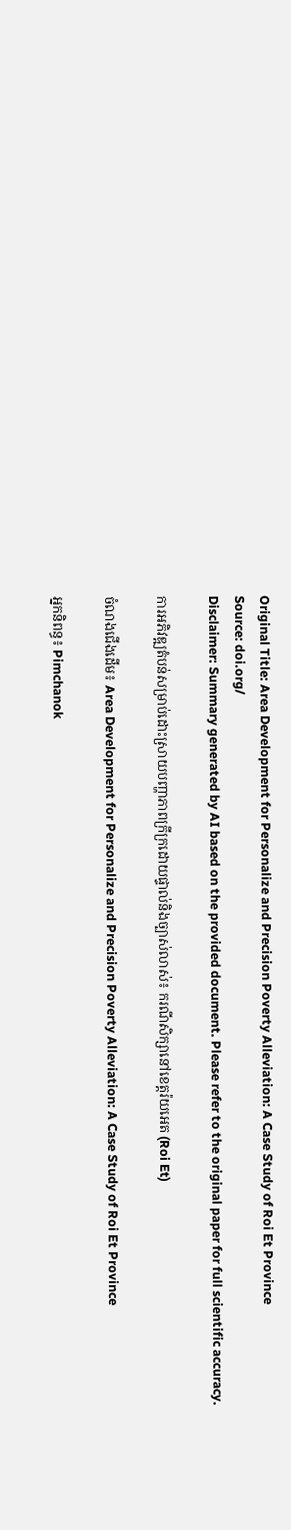Original Title: Area Development for Personalize and Precision Poverty Alleviation: A Case Study of Roi Et Province
Source: doi.org/
Disclaimer: Summary generated by AI based on the provided document. Please refer to the original paper for full scientific accuracy.

ការអភិវឌ្ឍតំបន់សម្រាប់ដោះស្រាយបញ្ហាភាពក្រីក្រដោយផ្ទាល់និងច្បាស់លាស់៖ ករណីសិក្សានៅខេត្តរ៉យអេត (Roi Et)

ចំណងជើងដើម៖ Area Development for Personalize and Precision Poverty Alleviation: A Case Study of Roi Et Province

អ្នកនិពន្ធ៖ Pimchanok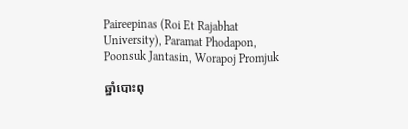Paireepinas (Roi Et Rajabhat University), Paramat Phodapon, Poonsuk Jantasin, Worapoj Promjuk

ឆ្នាំបោះពុ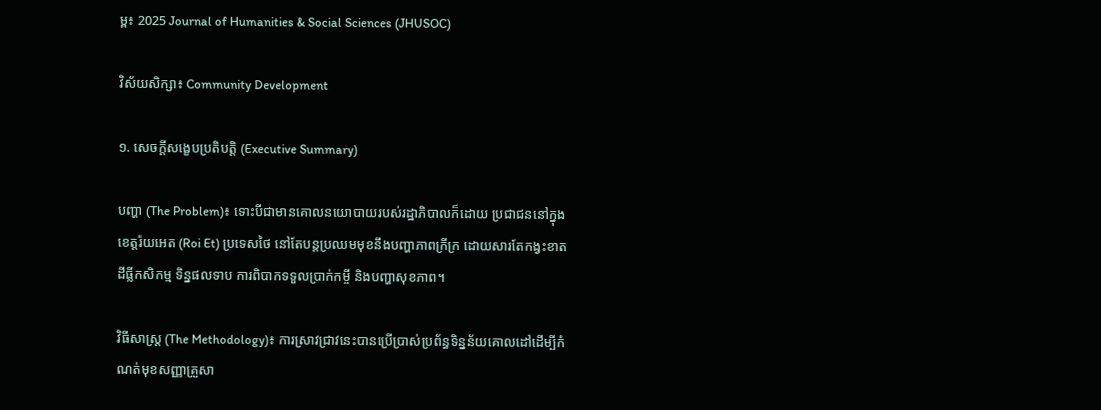ម្ព៖ 2025 Journal of Humanities & Social Sciences (JHUSOC)

វិស័យសិក្សា៖ Community Development

១. សេចក្តីសង្ខេបប្រតិបត្តិ (Executive Summary)

បញ្ហា (The Problem)៖ ទោះបីជាមានគោលនយោបាយរបស់រដ្ឋាភិបាលក៏ដោយ ប្រជាជននៅក្នុងខេត្តរ៉យអេត (Roi Et) ប្រទេសថៃ នៅតែបន្តប្រឈមមុខនឹងបញ្ហាភាពក្រីក្រ ដោយសារតែកង្វះខាតដីធ្លីកសិកម្ម ទិន្នផលទាប ការពិបាកទទួលប្រាក់កម្ចី និងបញ្ហាសុខភាព។

វិធីសាស្ត្រ (The Methodology)៖ ការស្រាវជ្រាវនេះបានប្រើប្រាស់ប្រព័ន្ធទិន្នន័យគោលដៅដើម្បីកំណត់មុខសញ្ញាគ្រួសា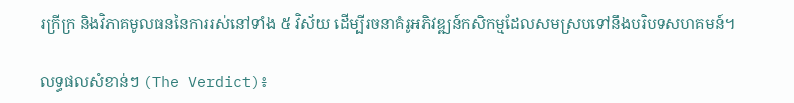រក្រីក្រ និងវិភាគមូលធននៃការរស់នៅទាំង ៥ វិស័យ ដើម្បីរចនាគំរូអភិវឌ្ឍន៍កសិកម្មដែលសមស្របទៅនឹងបរិបទសហគមន៍។

លទ្ធផលសំខាន់ៗ (The Verdict)៖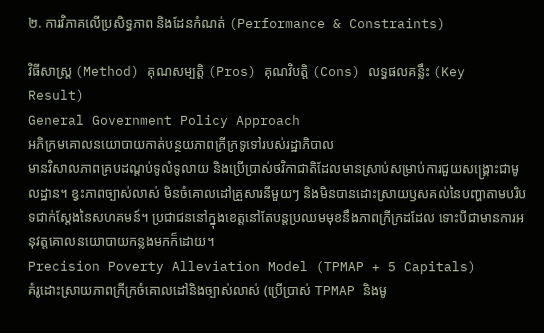២. ការវិភាគលើប្រសិទ្ធភាព និងដែនកំណត់ (Performance & Constraints)

វិធីសាស្ត្រ (Method) គុណសម្បត្តិ (Pros) គុណវិបត្តិ (Cons) លទ្ធផលគន្លឹះ (Key Result)
General Government Policy Approach
អភិក្រមគោលនយោបាយកាត់បន្ថយភាពក្រីក្រទូទៅរបស់រដ្ឋាភិបាល
មានវិសាលភាពគ្របដណ្តប់ទូលំទូលាយ និងប្រើប្រាស់ថវិកាជាតិដែលមានស្រាប់សម្រាប់ការជួយសង្គ្រោះជាមូលដ្ឋាន។ ខ្វះភាពច្បាស់លាស់ មិនចំគោលដៅគ្រួសារនីមួយៗ និងមិនបានដោះស្រាយឫសគល់នៃបញ្ហាតាមបរិបទជាក់ស្តែងនៃសហគមន៍។ ប្រជាជននៅក្នុងខេត្តនៅតែបន្តប្រឈមមុខនឹងភាពក្រីក្រដដែល ទោះបីជាមានការអនុវត្តគោលនយោបាយកន្លងមកក៏ដោយ។
Precision Poverty Alleviation Model (TPMAP + 5 Capitals)
គំរូដោះស្រាយភាពក្រីក្រចំគោលដៅនិងច្បាស់លាស់ (ប្រើប្រាស់ TPMAP និងមូ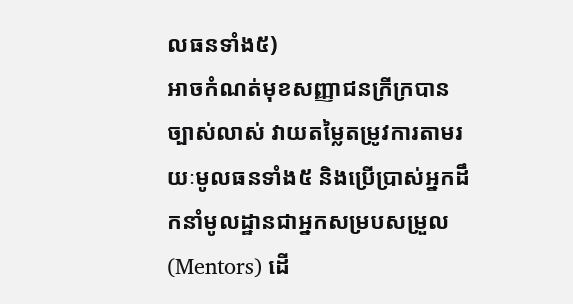លធនទាំង៥)
អាចកំណត់មុខសញ្ញាជនក្រីក្របានច្បាស់លាស់ វាយតម្លៃតម្រូវការតាមរយៈមូលធនទាំង៥ និងប្រើប្រាស់អ្នកដឹកនាំមូលដ្ឋានជាអ្នកសម្របសម្រួល (Mentors) ដើ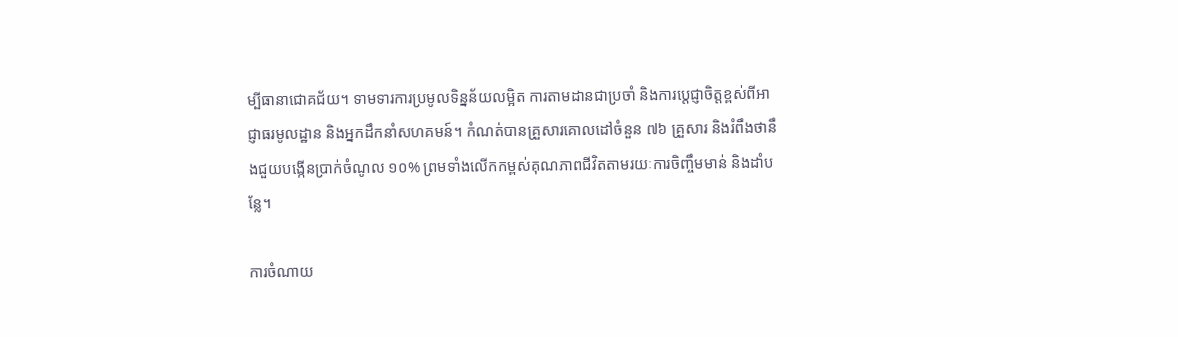ម្បីធានាជោគជ័យ។ ទាមទារការប្រមូលទិន្នន័យលម្អិត ការតាមដានជាប្រចាំ និងការប្តេជ្ញាចិត្តខ្ពស់ពីអាជ្ញាធរមូលដ្ឋាន និងអ្នកដឹកនាំសហគមន៍។ កំណត់បានគ្រួសារគោលដៅចំនួន ៧៦ គ្រួសារ និងរំពឹងថានឹងជួយបង្កើនប្រាក់ចំណូល ១០% ព្រមទាំងលើកកម្ពស់គុណភាពជីវិតតាមរយៈការចិញ្ចឹមមាន់ និងដាំបន្លែ។

ការចំណាយ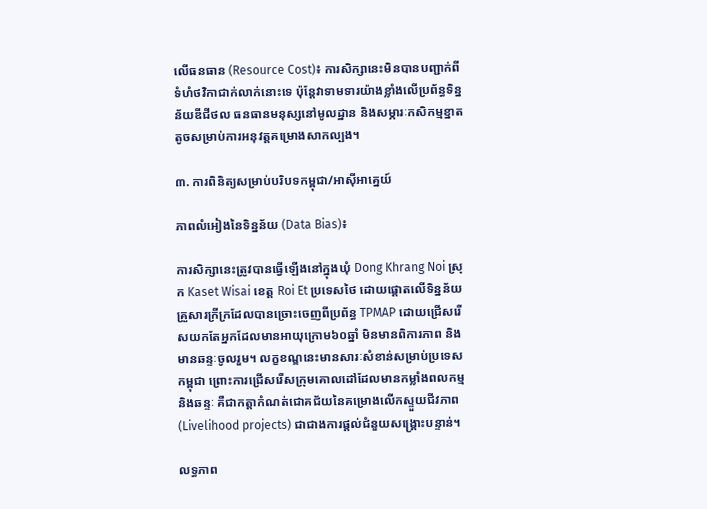លើធនធាន (Resource Cost)៖ ការសិក្សានេះមិនបានបញ្ជាក់ពីទំហំថវិកាជាក់លាក់នោះទេ ប៉ុន្តែវាទាមទារយ៉ាងខ្លាំងលើប្រព័ន្ធទិន្នន័យឌីជីថល ធនធានមនុស្សនៅមូលដ្ឋាន និងសម្ភារៈកសិកម្មខ្នាតតូចសម្រាប់ការអនុវត្តគម្រោងសាកល្បង។

៣. ការពិនិត្យសម្រាប់បរិបទកម្ពុជា/អាស៊ីអាគ្នេយ៍

ភាពលំអៀងនៃទិន្នន័យ (Data Bias)៖

ការសិក្សានេះត្រូវបានធ្វើឡើងនៅក្នុងឃុំ Dong Khrang Noi ស្រុក Kaset Wisai ខេត្ត Roi Et ប្រទេសថៃ ដោយផ្តោតលើទិន្នន័យគ្រួសារក្រីក្រដែលបានច្រោះចេញពីប្រព័ន្ធ TPMAP ដោយជ្រើសរើសយកតែអ្នកដែលមានអាយុក្រោម៦០ឆ្នាំ មិនមានពិការភាព និងមានឆន្ទៈចូលរួម។ លក្ខខណ្ឌនេះមានសារៈសំខាន់សម្រាប់ប្រទេសកម្ពុជា ព្រោះការជ្រើសរើសក្រុមគោលដៅដែលមានកម្លាំងពលកម្មនិងឆន្ទៈ គឺជាកត្តាកំណត់ជោគជ័យនៃគម្រោងលើកស្ទួយជីវភាព (Livelihood projects) ជាជាងការផ្តល់ជំនួយសង្គ្រោះបន្ទាន់។

លទ្ធភាព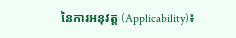នៃការអនុវត្ត (Applicability)៖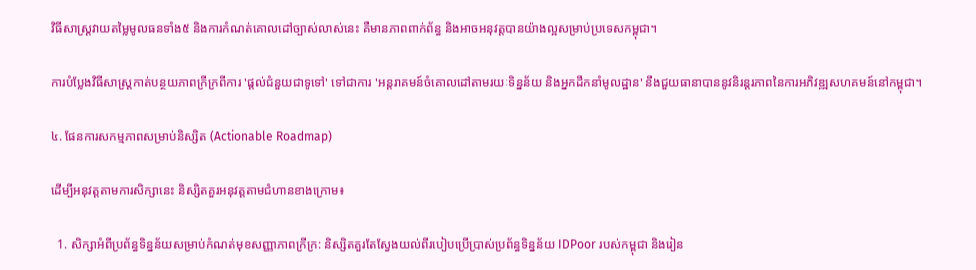វិធីសាស្រ្តវាយតម្លៃមូលធនទាំង៥ និងការកំណត់គោលដៅច្បាស់លាស់នេះ គឺមានភាពពាក់ព័ន្ធ និងអាចអនុវត្តបានយ៉ាងល្អសម្រាប់ប្រទេសកម្ពុជា។

ការបំប្លែងវិធីសាស្រ្តកាត់បន្ថយភាពក្រីក្រពីការ 'ផ្តល់ជំនួយជាទូទៅ' ទៅជាការ 'អន្តរាគមន៍ចំគោលដៅតាមរយៈទិន្នន័យ និងអ្នកដឹកនាំមូលដ្ឋាន' នឹងជួយធានាបាននូវនិរន្តរភាពនៃការអភិវឌ្ឍសហគមន៍នៅកម្ពុជា។

៤. ផែនការសកម្មភាពសម្រាប់និស្សិត (Actionable Roadmap)

ដើម្បីអនុវត្តតាមការសិក្សានេះ និស្សិតគួរអនុវត្តតាមជំហានខាងក្រោម៖

  1. សិក្សាអំពីប្រព័ន្ធទិន្នន័យសម្រាប់កំណត់មុខសញ្ញាភាពក្រីក្រ: និស្សិតគួរតែស្វែងយល់ពីរបៀបប្រើប្រាស់ប្រព័ន្ធទិន្នន័យ IDPoor របស់កម្ពុជា និងរៀន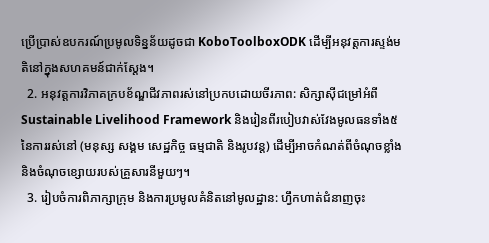ប្រើប្រាស់ឧបករណ៍ប្រមូលទិន្នន័យដូចជា KoboToolboxODK ដើម្បីអនុវត្តការស្ទង់មតិនៅក្នុងសហគមន៍ជាក់ស្តែង។
  2. អនុវត្តការវិភាគក្របខ័ណ្ឌជីវភាពរស់នៅប្រកបដោយចីរភាព: សិក្សាស៊ីជម្រៅអំពី Sustainable Livelihood Framework និងរៀនពីរបៀបវាស់វែងមូលធនទាំង៥ នៃការរស់នៅ (មនុស្ស សង្គម សេដ្ឋកិច្ច ធម្មជាតិ និងរូបវន្ត) ដើម្បីអាចកំណត់ពីចំណុចខ្លាំងនិងចំណុចខ្សោយរបស់គ្រួសារនីមួយៗ។
  3. រៀបចំការពិភាក្សាក្រុម និងការប្រមូលគំនិតនៅមូលដ្ឋាន: ហ្វឹកហាត់ជំនាញចុះ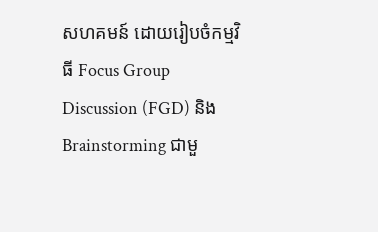សហគមន៍ ដោយរៀបចំកម្មវិធី Focus Group Discussion (FGD) និង Brainstorming ជាមួ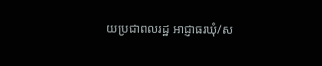យប្រជាពលរដ្ឋ អាជ្ញាធរឃុំ/ស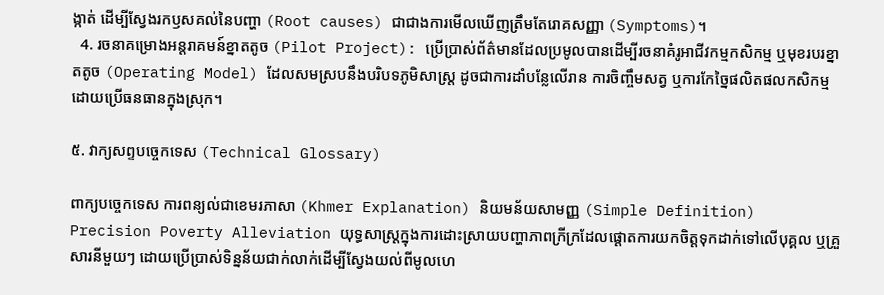ង្កាត់ ដើម្បីស្វែងរកឫសគល់នៃបញ្ហា (Root causes) ជាជាងការមើលឃើញត្រឹមតែរោគសញ្ញា (Symptoms)។
  4. រចនាគម្រោងអន្តរាគមន៍ខ្នាតតូច (Pilot Project): ប្រើប្រាស់ព័ត៌មានដែលប្រមូលបានដើម្បីរចនាគំរូអាជីវកម្មកសិកម្ម ឬមុខរបរខ្នាតតូច (Operating Model) ដែលសមស្របនឹងបរិបទភូមិសាស្រ្ត ដូចជាការដាំបន្លែលើរាន ការចិញ្ចឹមសត្វ ឬការកែច្នៃផលិតផលកសិកម្មដោយប្រើធនធានក្នុងស្រុក។

៥. វាក្យសព្ទបច្ចេកទេស (Technical Glossary)

ពាក្យបច្ចេកទេស ការពន្យល់ជាខេមរភាសា (Khmer Explanation) និយមន័យសាមញ្ញ (Simple Definition)
Precision Poverty Alleviation យុទ្ធសាស្ត្រក្នុងការដោះស្រាយបញ្ហាភាពក្រីក្រដែលផ្តោតការយកចិត្តទុកដាក់ទៅលើបុគ្គល ឬគ្រួសារនីមួយៗ ដោយប្រើប្រាស់ទិន្នន័យជាក់លាក់ដើម្បីស្វែងយល់ពីមូលហេ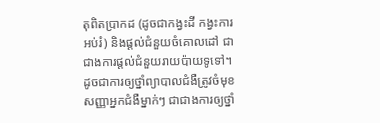តុពិតប្រាកដ (ដូចជាកង្វះដី កង្វះការអប់រំ) និងផ្តល់ជំនួយចំគោលដៅ ជាជាងការផ្តល់ជំនួយរាយប៉ាយទូទៅ។ ដូចជាការឲ្យថ្នាំព្យាបាលជំងឺត្រូវចំមុខសញ្ញាអ្នកជំងឺម្នាក់ៗ ជាជាងការឲ្យថ្នាំ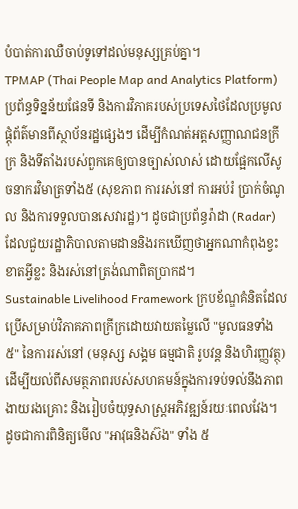បំបាត់ការឈឺចាប់ទូទៅដល់មនុស្សគ្រប់គ្នា។
TPMAP (Thai People Map and Analytics Platform) ប្រព័ន្ធទិន្នន័យផែនទី និងការវិភាគរបស់ប្រទេសថៃដែលប្រមូលផ្តុំព័ត៌មានពីស្ថាប័នរដ្ឋផ្សេងៗ ដើម្បីកំណត់អត្តសញ្ញាណជនក្រីក្រ និងទីតាំងរបស់ពួកគេឲ្យបានច្បាស់លាស់ ដោយផ្អែកលើសូចនាករវិមាត្រទាំង៥ (សុខភាព ការរស់នៅ ការអប់រំ ប្រាក់ចំណូល និងការទទួលបានសេវារដ្ឋ)។ ដូចជាប្រព័ន្ធរ៉ាដា (Radar) ដែលជួយរដ្ឋាភិបាលតាមដាននិងរកឃើញថាអ្នកណាកំពុងខ្វះខាតអ្វីខ្លះ និងរស់នៅត្រង់ណាពិតប្រាកដ។
Sustainable Livelihood Framework ក្របខ័ណ្ឌគំនិតដែលប្រើសម្រាប់វិភាគភាពក្រីក្រដោយវាយតម្លៃលើ "មូលធនទាំង ៥" នៃការរស់នៅ (មនុស្ស សង្គម ធម្មជាតិ រូបវន្ត និងហិរញ្ញវត្ថុ) ដើម្បីយល់ពីសមត្ថភាពរបស់សហគមន៍ក្នុងការទប់ទល់នឹងភាពងាយរងគ្រោះ និងរៀបចំយុទ្ធសាស្ត្រអភិវឌ្ឍន៍រយៈពេលវែង។ ដូចជាការពិនិត្យមើល "អាវុធនិងស៊ង" ទាំង ៥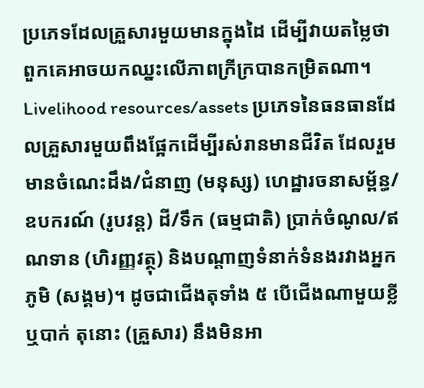ប្រភេទដែលគ្រួសារមួយមានក្នុងដៃ ដើម្បីវាយតម្លៃថាពួកគេអាចយកឈ្នះលើភាពក្រីក្របានកម្រិតណា។
Livelihood resources/assets ប្រភេទនៃធនធានដែលគ្រួសារមួយពឹងផ្អែកដើម្បីរស់រានមានជីវិត ដែលរួមមានចំណេះដឹង/ជំនាញ (មនុស្ស) ហេដ្ឋារចនាសម្ព័ន្ធ/ឧបករណ៍ (រូបវន្ត) ដី/ទឹក (ធម្មជាតិ) ប្រាក់ចំណូល/ឥណទាន (ហិរញ្ញវត្ថុ) និងបណ្តាញទំនាក់ទំនងរវាងអ្នកភូមិ (សង្គម)។ ដូចជាជើងតុទាំង ៥ បើជើងណាមួយខ្លី ឬបាក់ តុនោះ (គ្រួសារ) នឹងមិនអា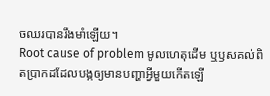ចឈរបានរឹងមាំឡើយ។
Root cause of problem មូលហេតុដើម ឬឫសគល់ពិតប្រាកដដែលបង្កឲ្យមានបញ្ហាអ្វីមួយកើតឡើ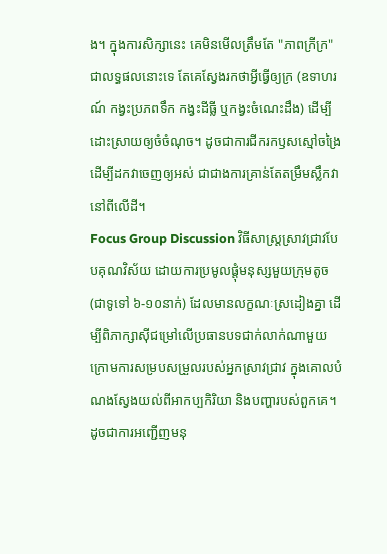ង។ ក្នុងការសិក្សានេះ គេមិនមើលត្រឹមតែ "ភាពក្រីក្រ" ជាលទ្ធផលនោះទេ តែគេស្វែងរកថាអ្វីធ្វើឲ្យក្រ (ឧទាហរណ៍ កង្វះប្រភពទឹក កង្វះដីធ្លី ឬកង្វះចំណេះដឹង) ដើម្បីដោះស្រាយឲ្យចំចំណុច។ ដូចជាការជីករកឫសស្មៅចង្រៃដើម្បីដកវាចេញឲ្យអស់ ជាជាងការគ្រាន់តែតម្រឹមស្លឹកវានៅពីលើដី។
Focus Group Discussion វិធីសាស្រ្តស្រាវជ្រាវបែបគុណវិស័យ ដោយការប្រមូលផ្តុំមនុស្សមួយក្រុមតូច (ជាទូទៅ ៦-១០នាក់) ដែលមានលក្ខណៈស្រដៀងគ្នា ដើម្បីពិភាក្សាស៊ីជម្រៅលើប្រធានបទជាក់លាក់ណាមួយ ក្រោមការសម្របសម្រួលរបស់អ្នកស្រាវជ្រាវ ក្នុងគោលបំណងស្វែងយល់ពីអាកប្បកិរិយា និងបញ្ហារបស់ពួកគេ។ ដូចជាការអញ្ជើញមនុ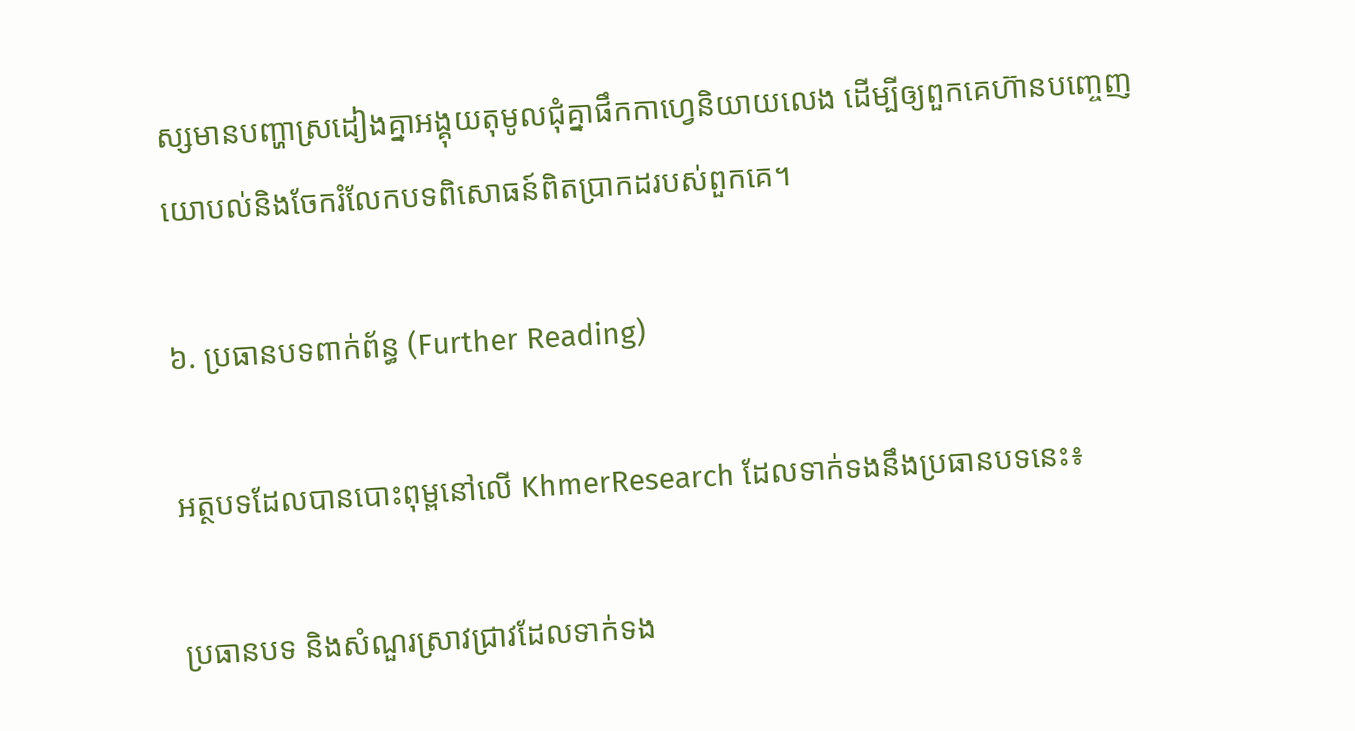ស្សមានបញ្ហាស្រដៀងគ្នាអង្គុយតុមូលជុំគ្នាផឹកកាហ្វេនិយាយលេង ដើម្បីឲ្យពួកគេហ៊ានបញ្ចេញយោបល់និងចែករំលែកបទពិសោធន៍ពិតប្រាកដរបស់ពួកគេ។

៦. ប្រធានបទពាក់ព័ន្ធ (Further Reading)

អត្ថបទដែលបានបោះពុម្ពនៅលើ KhmerResearch ដែលទាក់ទងនឹងប្រធានបទនេះ៖

ប្រធានបទ និងសំណួរស្រាវជ្រាវដែលទាក់ទង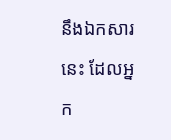នឹងឯកសារនេះ ដែលអ្នក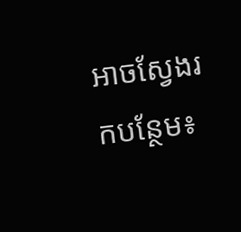អាចស្វែងរកបន្ថែម៖